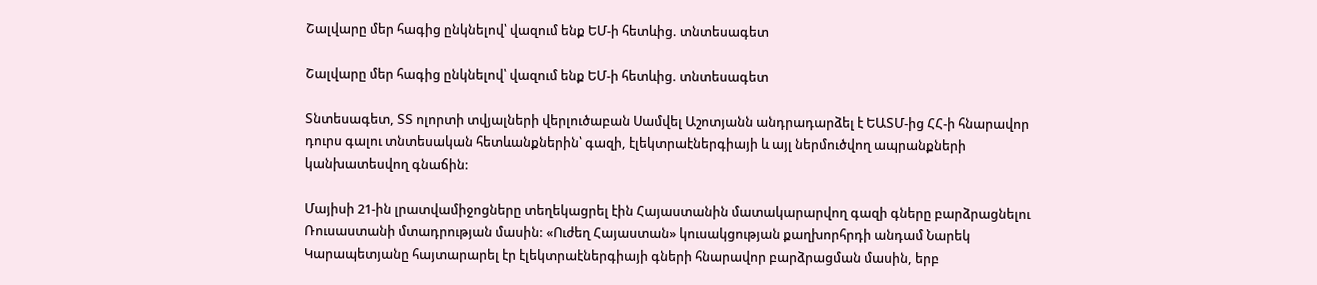Շալվարը մեր հագից ընկնելով՝ վազում ենք ԵՄ-ի հետևից. տնտեսագետ

Շալվարը մեր հագից ընկնելով՝ վազում ենք ԵՄ-ի հետևից. տնտեսագետ

Տնտեսագետ, ՏՏ ոլորտի տվյալների վերլուծաբան Սամվել Աշոտյանն անդրադարձել է ԵԱՏՄ-ից ՀՀ-ի հնարավոր դուրս գալու տնտեսական հետևանքներին՝ գազի, էլեկտրաէներգիայի և այլ ներմուծվող ապրանքների կանխատեսվող գնաճին:

Մայիսի 21-ին լրատվամիջոցները տեղեկացրել էին Հայաստանին մատակարարվող գազի գները բարձրացնելու Ռուսաստանի մտադրության մասին: «Ուժեղ Հայաստան» կուսակցության քաղխորհրդի անդամ Նարեկ Կարապետյանը հայտարարել էր էլեկտրաէներգիայի գների հնարավոր բարձրացման մասին, երբ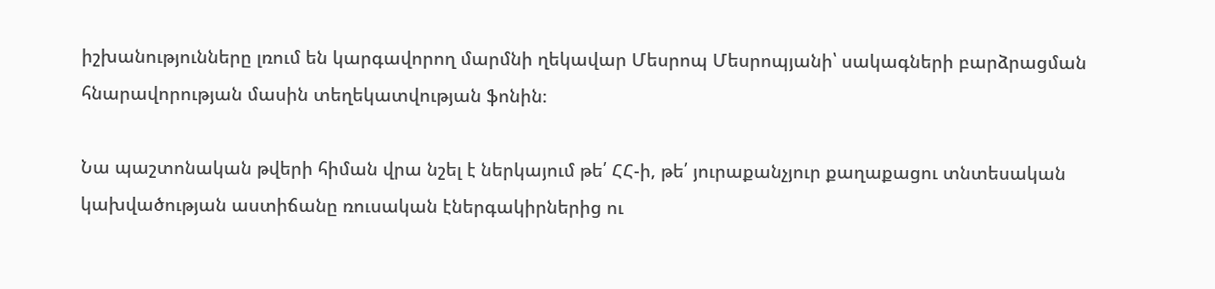իշխանությունները լռում են կարգավորող մարմնի ղեկավար Մեսրոպ Մեսրոպյանի՝ սակագների բարձրացման հնարավորության մասին տեղեկատվության ֆոնին։

Նա պաշտոնական թվերի հիման վրա նշել է ներկայում թե՛ ՀՀ-ի, թե՛ յուրաքանչյուր քաղաքացու տնտեսական կախվածության աստիճանը ռուսական էներգակիրներից ու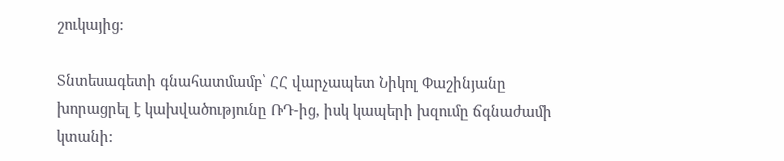շուկայից:

Տնտեսագետի գնահատմամբ՝ ՀՀ վարչապետ Նիկոլ Փաշինյանը խորացրել է կախվածությունը ՌԴ-ից, իսկ կապերի խզումը ճգնաժամի կտանի: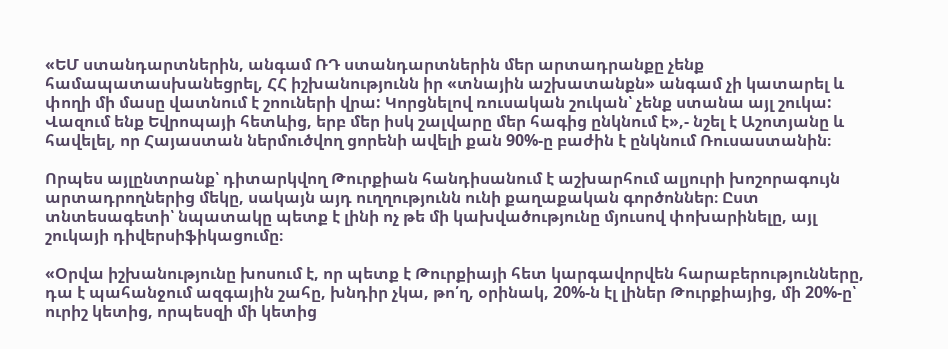«ԵՄ ստանդարտներին, անգամ ՌԴ ստանդարտներին մեր արտադրանքը չենք համապատասխանեցրել, ՀՀ իշխանությունն իր «տնային աշխատանքն» անգամ չի կատարել և փողի մի մասը վատնում է շոուների վրա: Կորցնելով ռուսական շուկան՝ չենք ստանա այլ շուկա: Վազում ենք Եվրոպայի հետևից, երբ մեր իսկ շալվարը մեր հագից ընկնում է»,- նշել է Աշոտյանը և հավելել, որ Հայաստան ներմուծվող ցորենի ավելի քան 90%-ը բաժին է ընկնում Ռուսաստանին։

Որպես այլընտրանք՝ դիտարկվող Թուրքիան հանդիսանում է աշխարհում ալյուրի խոշորագույն արտադրողներից մեկը, սակայն այդ ուղղությունն ունի քաղաքական գործոններ։ Ըստ տնտեսագետի՝ նպատակը պետք է լինի ոչ թե մի կախվածությունը մյուսով փոխարինելը, այլ շուկայի դիվերսիֆիկացումը։

«Օրվա իշխանությունը խոսում է, որ պետք է Թուրքիայի հետ կարգավորվեն հարաբերությունները, դա է պահանջում ազգային շահը, խնդիր չկա, թո՛ղ, օրինակ, 20%-ն էլ լիներ Թուրքիայից, մի 20%-ը՝ ուրիշ կետից, որպեսզի մի կետից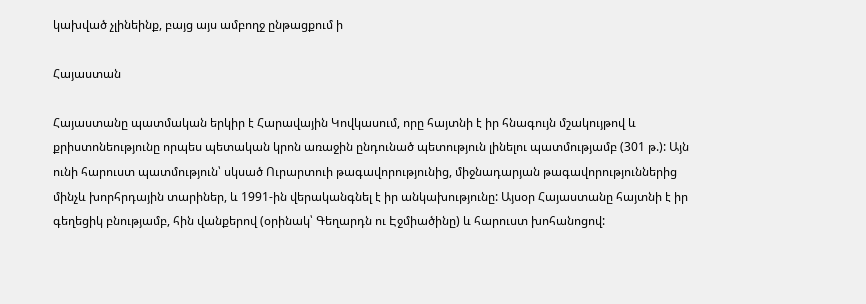կախված չլինեինք, բայց այս ամբողջ ընթացքում ի

Հայաստան

Հայաստանը պատմական երկիր է Հարավային Կովկասում, որը հայտնի է իր հնագույն մշակույթով և քրիստոնեությունը որպես պետական կրոն առաջին ընդունած պետություն լինելու պատմությամբ (301 թ.): Այն ունի հարուստ պատմություն՝ սկսած Ուրարտուի թագավորությունից, միջնադարյան թագավորություններից մինչև խորհրդային տարիներ, և 1991-ին վերականգնել է իր անկախությունը: Այսօր Հայաստանը հայտնի է իր գեղեցիկ բնությամբ, հին վանքերով (օրինակ՝ Գեղարդն ու Էջմիածինը) և հարուստ խոհանոցով: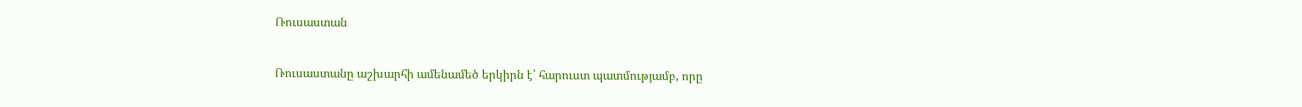Ռուսաստան

Ռուսաստանը աշխարհի ամենամեծ երկիրն է՝ հարուստ պատմությամբ, որը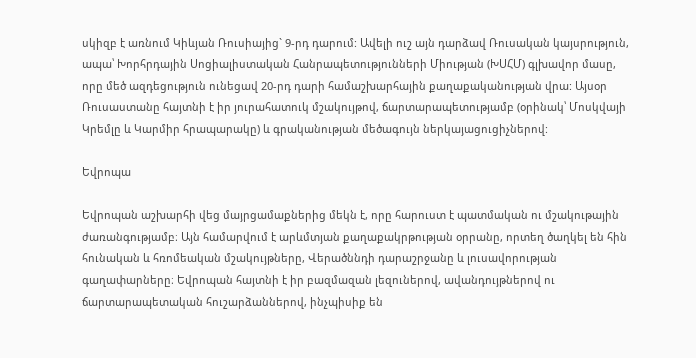սկիզբ է առնում Կիևյան Ռուսիայից` 9-րդ դարում: Ավելի ուշ այն դարձավ Ռուսական կայսրություն, ապա՝ Խորհրդային Սոցիալիստական Հանրապետությունների Միության (ԽՍՀՄ) գլխավոր մասը, որը մեծ ազդեցություն ունեցավ 20-րդ դարի համաշխարհային քաղաքականության վրա: Այսօր Ռուսաստանը հայտնի է իր յուրահատուկ մշակույթով, ճարտարապետությամբ (օրինակ՝ Մոսկվայի Կրեմլը և Կարմիր հրապարակը) և գրականության մեծագույն ներկայացուցիչներով:

Եվրոպա

Եվրոպան աշխարհի վեց մայրցամաքներից մեկն է, որը հարուստ է պատմական ու մշակութային ժառանգությամբ։ Այն համարվում է արևմտյան քաղաքակրթության օրրանը, որտեղ ծաղկել են հին հունական և հռոմեական մշակույթները, Վերածննդի դարաշրջանը և լուսավորության գաղափարները։ Եվրոպան հայտնի է իր բազմազան լեզուներով, ավանդույթներով ու ճարտարապետական հուշարձաններով, ինչպիսիք են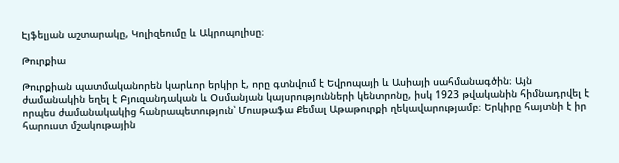Էյֆելյան աշտարակը, Կոլիզեումը և Ակրոպոլիսը։

Թուրքիա

Թուրքիան պատմականորեն կարևոր երկիր է, որը գտնվում է Եվրոպայի և Ասիայի սահմանագծին։ Այն ժամանակին եղել է Բյուզանդական և Օսմանյան կայսրությունների կենտրոնը, իսկ 1923 թվականին հիմնադրվել է որպես ժամանակակից հանրապետություն՝ Մուսթաֆա Քեմալ Աթաթուրքի ղեկավարությամբ։ Երկիրը հայտնի է իր հարուստ մշակութային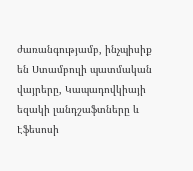ժառանգությամբ, ինչպիսիք են Ստամբուլի պատմական վայրերը, Կապադովկիայի եզակի լանդշաֆտները և Էֆեսոսի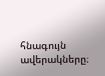հնագույն ավերակները։